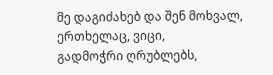მე დაგიძახებ და შენ მოხვალ, ერთხელაც, ვიცი,
გადმოჭრი ღრუბლებს,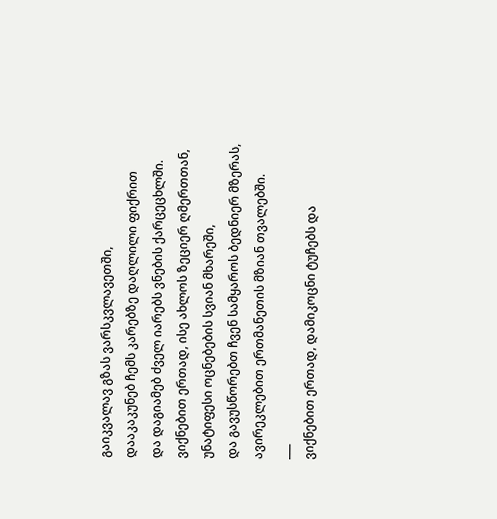გაიკვალავ გზას ვარსკვლავეთში,
დააკაკუნებ ჩემს კარებზე დაღლილი ფიქრით
და დაგიამებ ძველ იარებს ვნების ქარცეცხლში.
ვიქნებით ერთად, ისე ახლოს ზეციერ ღმერთთან,
უნატიფესი ოცნებების სვიან მხარეში,
და გავუსწორებთ ჩვენ სამყაროს ბედნიერ მზერას,
ავირეკლებით ერთმანეთის მზიან თვალებში.
___
ვიქნებით ერთად, დამიკოცნი ტუჩებს და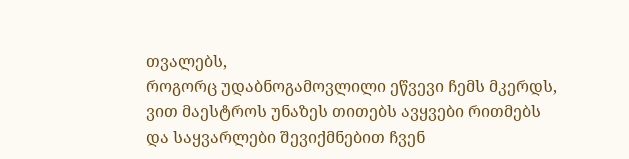თვალებს,
როგორც უდაბნოგამოვლილი ეწვევი ჩემს მკერდს,
ვით მაესტროს უნაზეს თითებს ავყვები რითმებს
და საყვარლები შევიქმნებით ჩვენ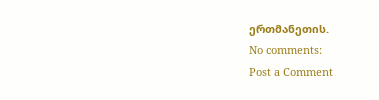ერთმანეთის.
No comments:
Post a Comment